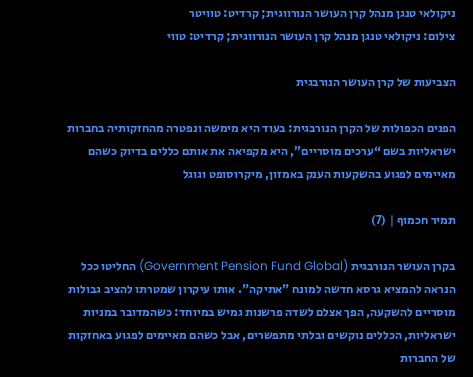ניקולאי טנגן מנהל קרן העושר הנורווגית; קרדיט: טוויטר
צילום: ניקולאי טנגן מנהל קרן העושר הנורווגית; קרדיט: טווי

הצביעות של קרן העושר הנורבגית

הפנים הכפולות של הקרן הנורבגית: בעוד היא מימשה ונפטרה מהחזקותיה בחברות ישראליות בשם “ערכים מוסריים”, היא מקפיאה את אותם כללים בדיוק כשהם מאיימים לפגוע בהשקעות הענק באמזון, מיקרוסופט וגוגל

תמיר חכמוף | (7)

בקרן העושר הנורבגית (Government Pension Fund Global) החליטו ככל הנראה להמציא גרסא חדשה למונח "אתיקה". אותו עיקרון שמטרתו להציב גבולות מוסריים להשקעה, הפך אצלם לשדה פרשנות גמיש במיוחד: כשהמדובר במניות ישראליות, הכללים נוקשים ובלתי מתפשרים, אבל כשהם מאיימים לפגוע באחזקות של החברות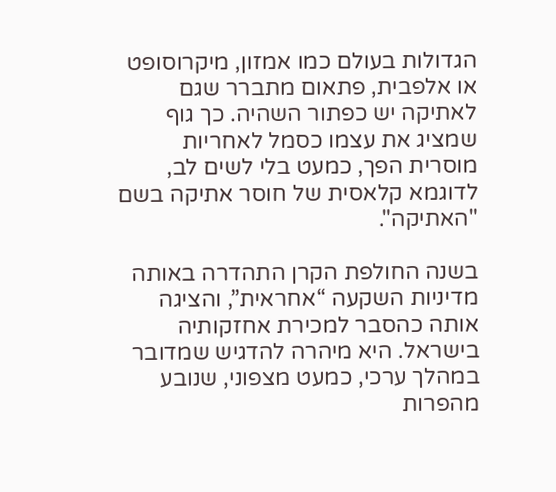הגדולות בעולם כמו אמזון, מיקרוסופט או אלפבית, פתאום מתברר שגם לאתיקה יש כפתור השהיה. כך גוף שמציג את עצמו כסמל לאחריות מוסרית הפך, כמעט בלי לשים לב, לדוגמא קלאסית של חוסר אתיקה בשם "האתיקה".

בשנה החולפת הקרן התהדרה באותה מדיניות השקעה “אחראית”, והציגה אותה כהסבר למכירת אחזקותיה בישראל. היא מיהרה להדגיש שמדובר במהלך ערכי, כמעט מצפוני, שנובע מהפרות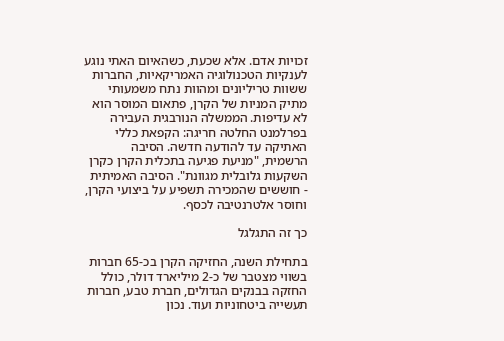זכויות אדם. אלא שכעת, כשהאיום האתי נוגע לענקיות הטכנולוגיה האמריקאיות, החברות ששוות טריליונים ומהוות נתח משמעותי מתיק המניות של הקרן, פתאום המוסר הוא לא עדיפות. הממשלה הנורבגית העבירה בפרלמנט החלטה חריגה: הקפאת כללי האתיקה עד להודעה חדשה. הסיבה הרשמית, "מניעת פגיעה בתכלית הקרן כקרן השקעות גלובלית מגוונת". הסיבה האמיתית - חוששים שהמכירה תשפיע על ביצועי הקרן, וחוסר אלטרנטיבה לכסף.

כך זה התגלגל

בתחילת השנה, החזיקה הקרן בכ-65 חברות בשווי מצטבר של כ-2 מיליארד דולר, כולל החזקה בבנקים הגדולים, חברת טבע, חברות תעשייה ביטחוניות ועוד. נכון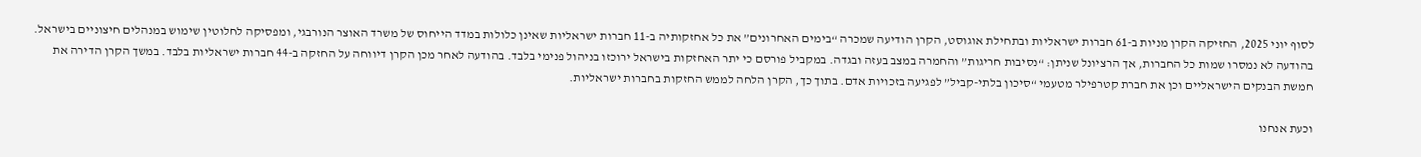לסוף יוני 2025, החזיקה הקרן מניות ב-61 חברות ישראליות ובתחילת אוגוסט, הקרן הודיעה שמכרה “בימים האחרונים” את כל אחזקותיה ב-11 חברות ישראליות שאינן כלולות במדד הייחוס של משרד האוצר הנורבגי, ומפסיקה לחלוטין שימוש במנהלים חיצוניים בישראל. בהודעה לא נמסרו שמות כל החברות, אך הרציונל שניתן: “נסיבות חריגות” והחמרה במצב בעזה ובגדה. במקביל פורסם כי יתר האחזקות בישראל ירוכזו בניהול פנימי בלבד. בהודעה לאחר מכן הקרן דיווחה על החזקה ב-44 חברות ישראליות בלבד. במשך הקרן הדירה את חמשת הבנקים הישראליים וכן את חברת קטרפילר מטעמי “סיכון בלתי-קביל” לפגיעה בזכויות אדם. בתוך כך, הקרן הלחה לממש החזקות בחברות ישראליות.

וכעת אנחנו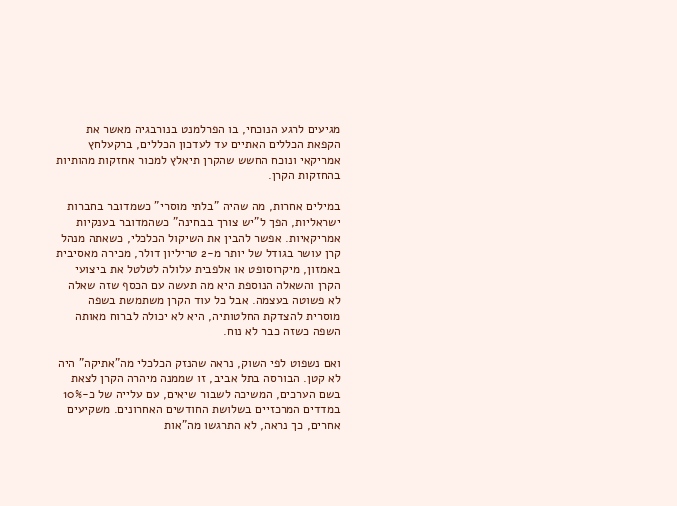מגיעים לרגע הנוכחי, בו הפרלמנט בנורבגיה מאשר את הקפאת הכללים האתיים עד לעדכון הכללים, ברקעלחץ אמריקאי ונוכח החשש שהקרן תיאלץ למכור אחזקות מהותיות בהחזקות הקרן.

במילים אחרות, מה שהיה "בלתי מוסרי" כשמדובר בחברות ישראליות, הפך ל"יש צורך בבחינה" כשהמדובר בענקיות אמריקאיות. אפשר להבין את השיקול הכלכלי, כשאתה מנהל קרן עושר בגודל של יותר מ-2 טריליון דולר, מכירה מאסיבית באמזון, מיקרוסופט או אלפבית עלולה לטלטל את ביצועי הקרן והשאלה הנוספת היא מה תעשה עם הכסף שזה שאלה לא פשוטה בעצמה. אבל כל עוד הקרן משתמשת בשפה מוסרית להצדקת החלטותיה, היא לא יכולה לברוח מאותה השפה כשזה כבר לא נוח.

ואם נשפוט לפי השוק, נראה שהנזק הכלכלי מה"אתיקה" היה לא קטן. הבורסה בתל אביב, זו שממנה מיהרה הקרן לצאת בשם הערכים, המשיכה לשבור שיאים, עם עלייה של כ-10% במדדים המרכזיים בשלושת החודשים האחרונים. משקיעים אחרים, כך נראה, לא התרגשו מה"אות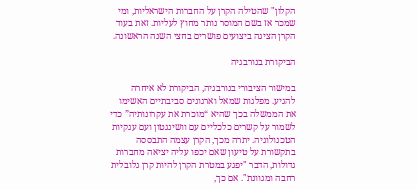הקלון" שהטילה הקרן על החברות הישראליות, ומי שמכר אז בשם המוסר נותר מחוץ לעליות. זאת בעוד הקרן הציגה ביצועים פושרים בחצי השנה הראשונה.

הביקורת בנורבגיה

במישור הציבורי בנורבגיה, הביקורת לא איחרה להגיע. מפלגות שמאל וארגונים סביבתיים האשימו את הממשלה בכך שהיא “מוכרת את עקרונותיה” כדי לשמור על קשרים כלכליים עם וושינגטון ועם ענקיות הטכנולוגיה. יתרה מכך, הקרן עצמה התבססה בתקשורת על טיעון שאם יכפו עליה יציאה מחברות גדולות, הדבר "יפגע במטרת הקרן להיות קרן גלובלית רחבה ומגוונת". אם כך,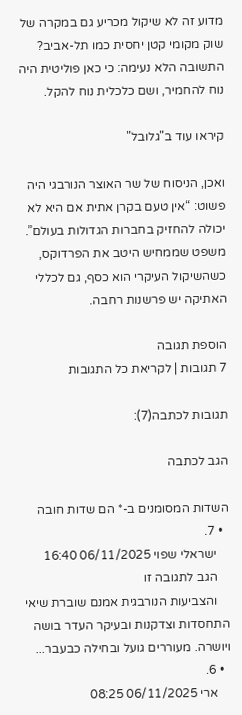מדוע זה לא שיקול מכריע גם במקרה של שוק מקומי קטן יחסית כמו תל-אביב? התשובה הלא נעימה: כי כאן פוליטית היה נוח להחמיר, ושם כלכלית נוח להקל.

קיראו עוד ב"גלובל"

ואכן, הניסוח של שר האוצר הנורבגי היה פשוט: “אין טעם בקרן אתית אם היא לא יכולה להחזיק בחברות הגדולות בעולם”. משפט שממחיש היטב את הפרדוקס, כשהשיקול העיקרי הוא כסף, גם לכללי האתיקה יש פרשנות רחבה.

הוספת תגובה
7 תגובות | לקריאת כל התגובות

תגובות לכתבה(7):

הגב לכתבה

השדות המסומנים ב-* הם שדות חובה
  • 7.
    ישראלי שפוי 06/11/2025 16:40
    הגב לתגובה זו
    והצביעות הנורבגית אמנם שוברת שיאי התחסדות וצדקנות ובעיקר העדר בושה ויושרה. מעוררים גועל ובחילה כבעבר...
  • 6.
    ארי 06/11/2025 08:25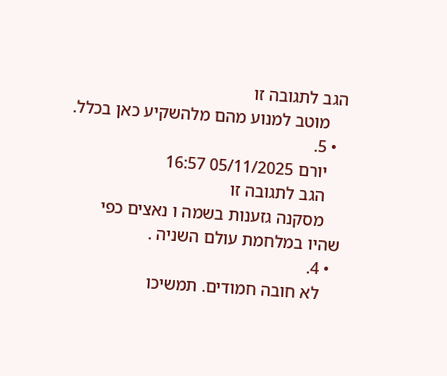הגב לתגובה זו
    מוטב למנוע מהם מלהשקיע כאן בכלל.
  • 5.
    יורם 05/11/2025 16:57
    הגב לתגובה זו
    מסקנה גזענות בשמה ו נאצים כפי שהיו במלחמת עולם השניה .
  • 4.
    לא חובה חמודים. תמשיכו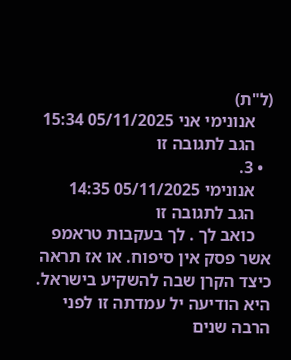(ל"ת)
    אנונימי אני 05/11/2025 15:34
    הגב לתגובה זו
  • 3.
    אנונימי 05/11/2025 14:35
    הגב לתגובה זו
    כואב לך . לך בעקבות טראמפ אשר פסק אין סיפוח. או אז תראה כיצד הקרן שבה להשקיע בישראל. היא הודיעה יל עמדתה זו לפני הרבה שנים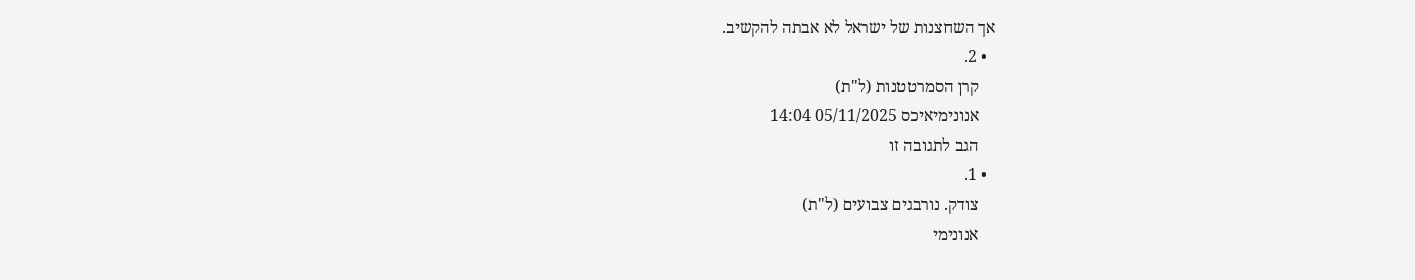אך השחצנות של ישראל לא אבתה להקשיב.
  • 2.
    קרן הסמרטטנות (ל"ת)
    אנונימיאיכס 05/11/2025 14:04
    הגב לתגובה זו
  • 1.
    צודק. נורבגים צבועים (ל"ת)
    אנונימי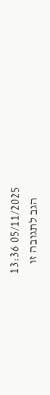05/11/2025 13:36
    הגב לתגובה זו